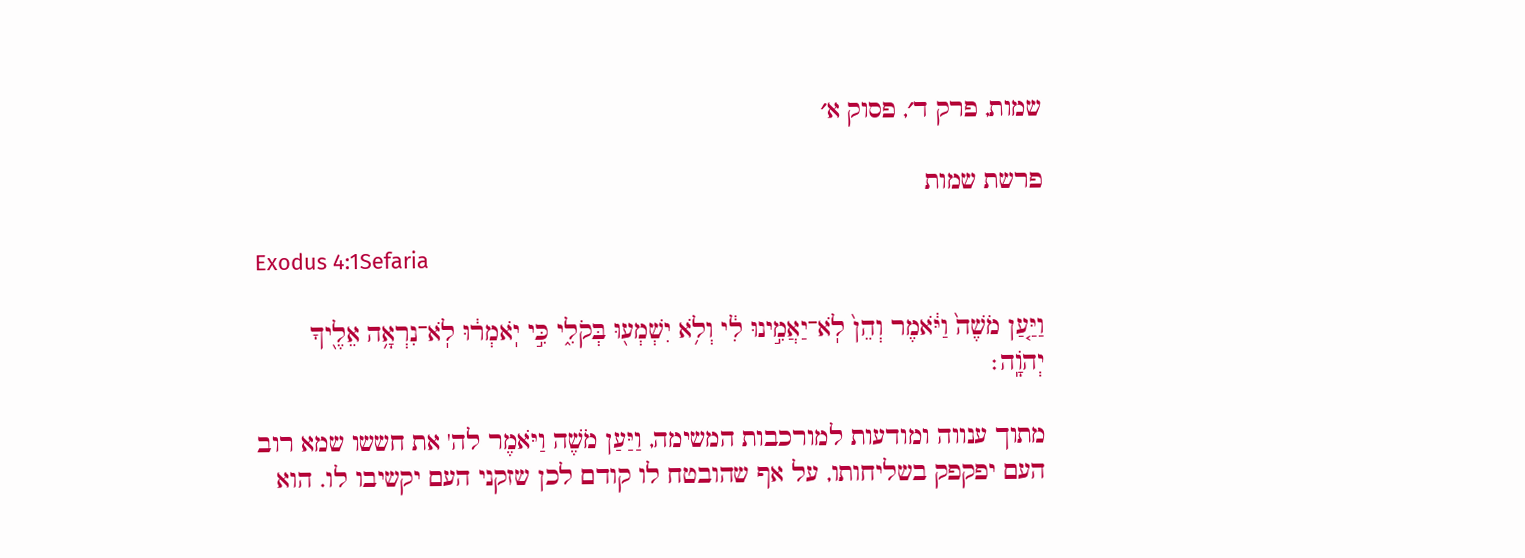שמות, פרק ד׳, פסוק א׳

פרשת שמות

Exodus 4:1Sefaria

וַיַּ֤עַן מֹשֶׁה֙ וַיֹּ֔אמֶר וְהֵן֙ לֹֽא־יַאֲמִ֣ינוּ לִ֔י וְלֹ֥א יִשְׁמְע֖וּ בְּקֹלִ֑י כִּ֣י יֹֽאמְר֔וּ לֹֽא־נִרְאָ֥ה אֵלֶ֖יךָ יְהֹוָֽה׃

מתוך ענווה ומודעות למורכבות המשימה, וַיַּעַן מֹשֶׁה וַיֹּאמֶר לה' את חששו שמא רוב העם יפקפק בשליחותו, על אף שהובטח לו קודם לכן שזקני העם יקשיבו לו. הוא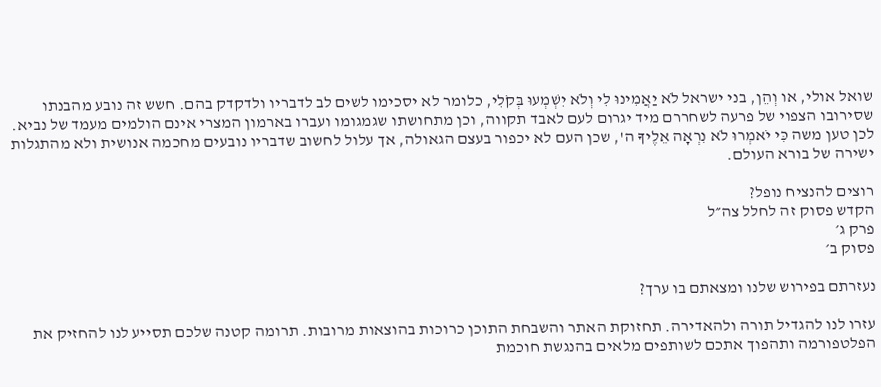שואל אולי, או וְהֵן, בני ישראל לֹא יַאֲמִינוּ לִי וְלֹא יִשְׁמְעוּ בְּקֹלִי, כלומר לא יסכימו לשים לב לדבריו ולדקדק בהם. חשש זה נובע מהבנתו שסירובו הצפוי של פרעה לשחררם מיד יגרום לעם לאבד תקווה, וכן מתחושתו שגמגומו ועברו בארמון המצרי אינם הולמים מעמד של נביא. לכן טען משה כִּי יֹאמְרוּ לֹא נִרְאָה אֵלֶיךָ ה', שכן העם לא יכפור בעצם הגאולה, אך עלול לחשוב שדבריו נובעים מחכמה אנושית ולא מהתגלות ישירה של בורא העולם.

רוצים להנציח נופל?
הקדש פסוק זה לחלל צה״ל
פרק ג׳
פסוק ב׳

נעזרתם בפירוש שלנו ומצאתם בו ערך?

עזרו לנו להגדיל תורה ולהאדירה. תחזוקת האתר והשבחת התוכן כרוכות בהוצאות מרובות. תרומה קטנה שלכם תסייע לנו להחזיק את הפלטפורמה ותהפוך אתכם לשותפים מלאים בהנגשת חוכמת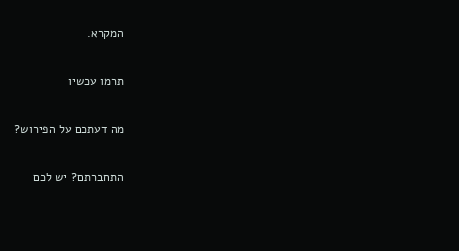המקרא.

תרמו עכשיו

מה דעתכם על הפירוש?

התחברתם? יש לכם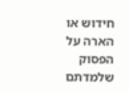חידוש או הארה על הפסוק שלמדתם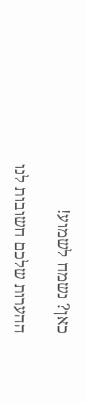כאן? נשמח לשמוע!

ההערות שלכם חשובות לנו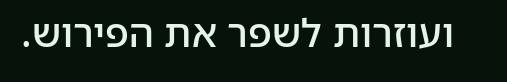ועוזרות לשפר את הפירוש.